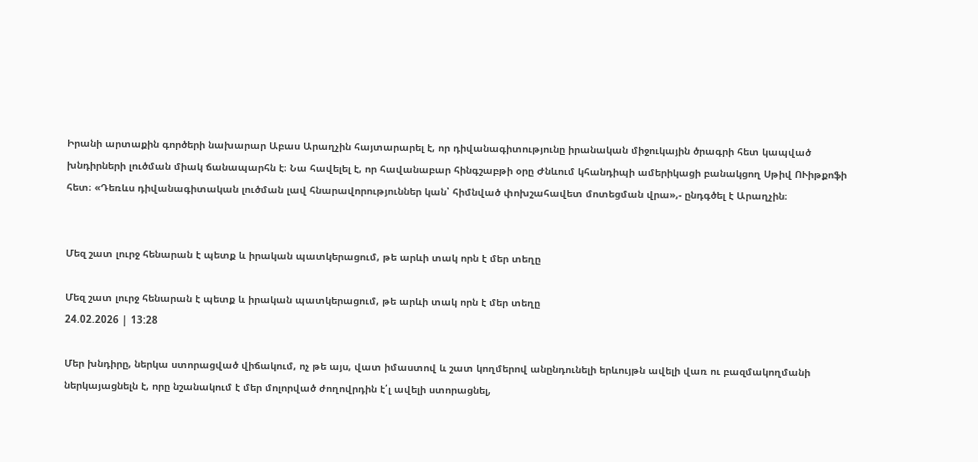Իրանի արտաքին գործերի նախարար Աբաս Արաղչին հայտարարել է, որ դիվանագիտությունը իրանական միջուկային ծրագրի հետ կապված խնդիրների լուծման միակ ճանապարհն է։ Նա հավելել է, որ հավանաբար հինգշաբթի օրը Ժնևում կհանդիպի ամերիկացի բանակցող Սթիվ ՈՒիթքոֆի հետ։ «Դեռևս դիվանագիտական լուծման լավ հնարավորություններ կան՝ հիմնված փոխշահավետ մոտեցման վրա»,- ընդգծել է Արաղչին։


Մեզ շատ լուրջ հենարան է պետք և իրական պատկերացում, թե արևի տակ որն է մեր տեղը

Մեզ շատ լուրջ հենարան է պետք և իրական պատկերացում, թե արևի տակ որն է մեր տեղը
24.02.2026 | 13:28

Մեր խնդիրը, ներկա ստորացված վիճակում, ոչ թե այս, վատ իմաստով և շատ կողմերով անընդունելի երևույթն ավելի վառ ու բազմակողմանի ներկայացնելն է, որը նշանակում է մեր մոլորված ժողովրդին է՛լ ավելի ստորացնել,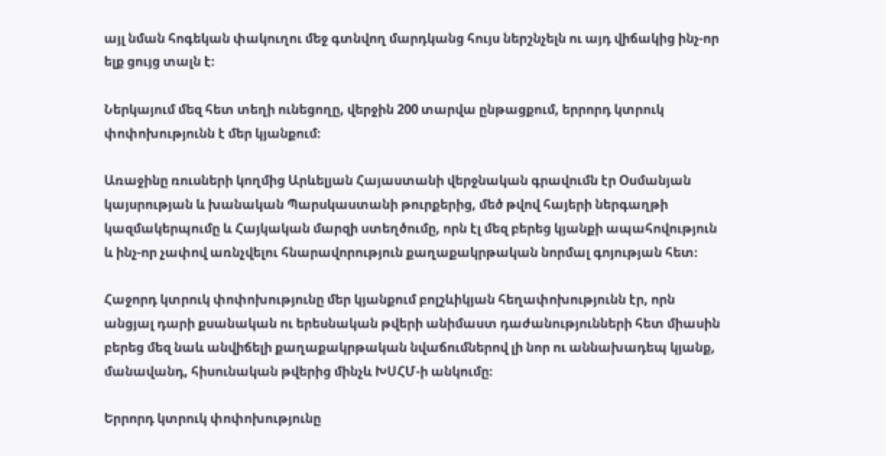այլ նման հոգեկան փակուղու մեջ գտնվող մարդկանց հույս ներշնչելն ու այդ վիճակից ինչ-որ ելք ցույց տալն է։

Ներկայում մեզ հետ տեղի ունեցողը, վերջին 200 տարվա ընթացքում, երրորդ կտրուկ փոփոխությունն է մեր կյանքում։

Առաջինը ռուսների կողմից Արևելյան Հայաստանի վերջնական գրավումն էր Օսմանյան կայսրության և խանական Պարսկաստանի թուրքերից, մեծ թվով հայերի ներգաղթի կազմակերպումը և Հայկական մարզի ստեղծումը, որն էլ մեզ բերեց կյանքի ապահովություն և ինչ-որ չափով առնչվելու հնարավորություն քաղաքակրթական նորմալ գոյության հետ։

Հաջորդ կտրուկ փոփոխությունը մեր կյանքում բոլշևիկյան հեղափոխությունն էր, որն անցյալ դարի քսանական ու երեսնական թվերի անիմաստ դաժանությունների հետ միասին բերեց մեզ նաև անվիճելի քաղաքակրթական նվաճումներով լի նոր ու աննախադեպ կյանք, մանավանդ, հիսունական թվերից մինչև ԽՍՀՄ-ի անկումը։

Երրորդ կտրուկ փոփոխությունը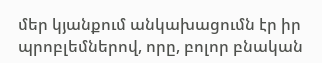մեր կյանքում անկախացումն էր իր պրոբլեմներով, որը, բոլոր բնական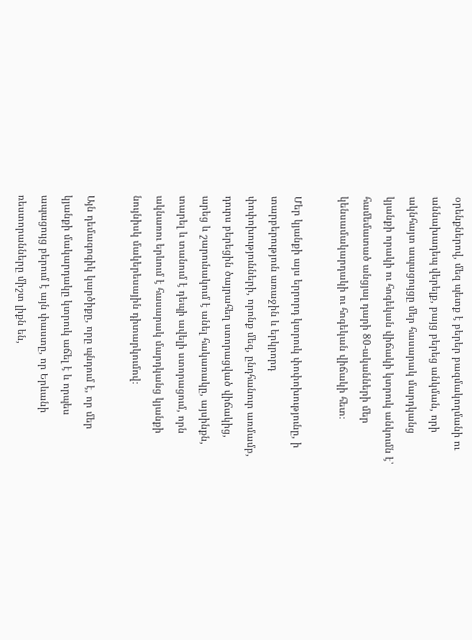օրենքներով, մեզ պետք է բերեր բազմակողմանի ու աննախադեպ վերելք, բայց բերեց անկման, որի ակնհայտ ապացույցը մեր հասարակ մարդկանց կյանքի որակի ու հոգեկան վիճակի կտրուկ անկումն է՝ համեմատած անցյալ դարի 80-ականների մեր կենսամակարդակի ու հոգեկան վիճակի հետ։

Մեր կյանքի այս երրորդ կտրուկ փոփոխությունը, ի տարբերություն առաջին և երկրորդ փոփոխությունների, որոնք մեզ, ընդհանուր առմամբ, դուրս բերեցին ծայրահեղ ստորացված վիճակից, արեց և շարունակում է անել հակառակը, այսինքն, տարել և տանում է դեպի ավելի ստորացում, որն ակնառու երևում է հասարակ մարդկանց կյանքի նույնիսկ մակերեսային դիտարկումով։

Այն դեմագոգիկ կարծիքը, որը պնդում է, որ մեր կյանքի մակարդակը կտրուկ աճել է և որպես ապացույց բերում է այն փաստը, որ Երևանի ռեստորանները միշտ լիքն են,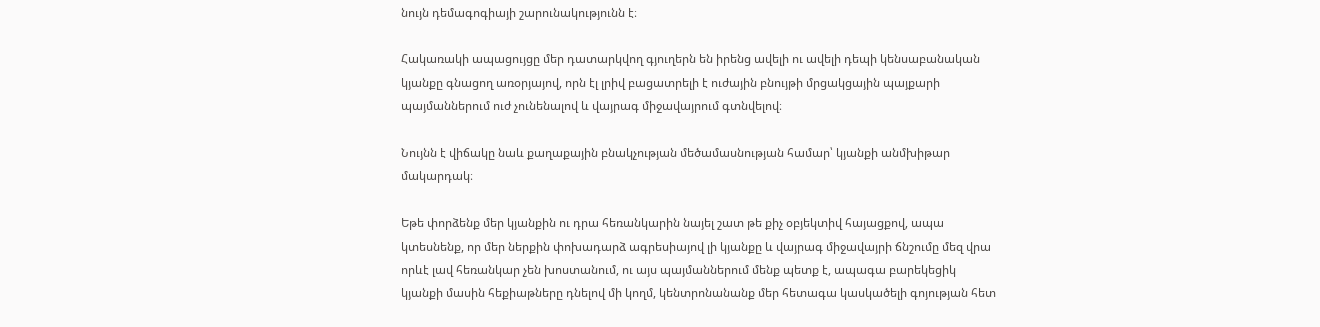նույն դեմագոգիայի շարունակությունն է։

Հակառակի ապացույցը մեր դատարկվող գյուղերն են իրենց ավելի ու ավելի դեպի կենսաբանական կյանքը գնացող առօրյայով, որն էլ լրիվ բացատրելի է ուժային բնույթի մրցակցային պայքարի պայմաններում ուժ չունենալով և վայրագ միջավայրում գտնվելով։

Նույնն է վիճակը նաև քաղաքային բնակչության մեծամասնության համար՝ կյանքի անմխիթար մակարդակ։

Եթե փորձենք մեր կյանքին ու դրա հեռանկարին նայել շատ թե քիչ օբյեկտիվ հայացքով, ապա կտեսնենք, որ մեր ներքին փոխադարձ ագրեսիայով լի կյանքը և վայրագ միջավայրի ճնշումը մեզ վրա որևէ լավ հեռանկար չեն խոստանում, ու այս պայմաններում մենք պետք է, ապագա բարեկեցիկ կյանքի մասին հեքիաթները դնելով մի կողմ, կենտրոնանանք մեր հետագա կասկածելի գոյության հետ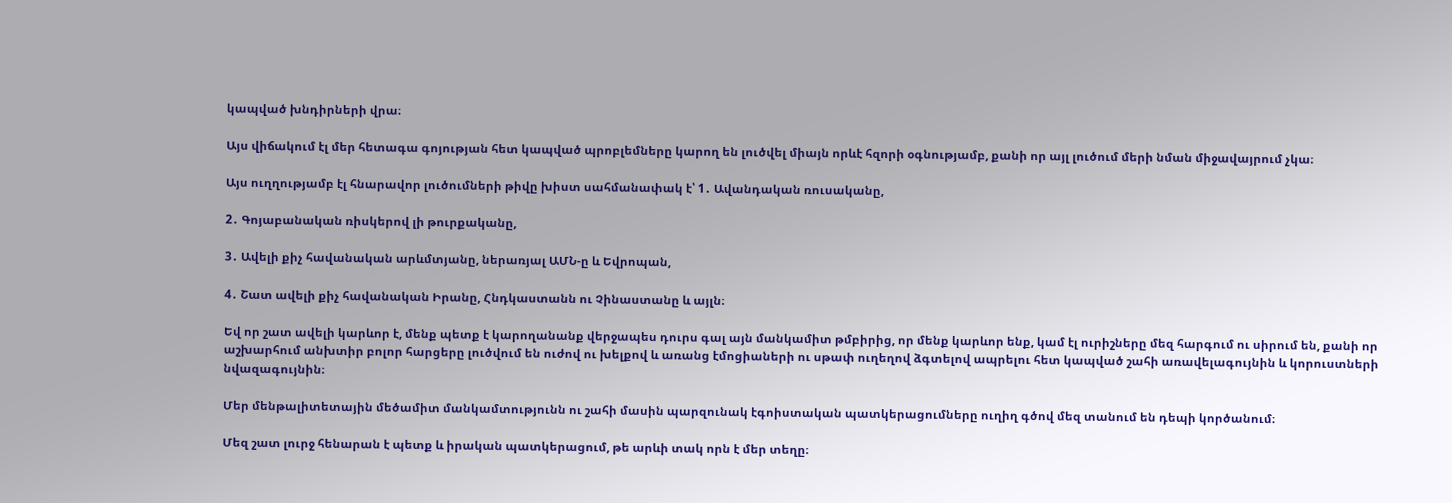կապված խնդիրների վրա։

Այս վիճակում էլ մեր հետագա գոյության հետ կապված պրոբլեմները կարող են լուծվել միայն որևէ հզորի օգնությամբ, քանի որ այլ լուծում մերի նման միջավայրում չկա։

Այս ուղղությամբ էլ հնարավոր լուծումների թիվը խիստ սահմանափակ է՝ 1․ Ավանդական ռուսականը,

2․ Գոյաբանական ռիսկերով լի թուրքականը,

3․ Ավելի քիչ հավանական արևմտյանը, ներառյալ ԱՄՆ-ը և Եվրոպան,

4․ Շատ ավելի քիչ հավանական Իրանը, Հնդկաստանն ու Չինաստանը և այլն։

Եվ որ շատ ավելի կարևոր է, մենք պետք է կարողանանք վերջապես դուրս գալ այն մանկամիտ թմբիրից, որ մենք կարևոր ենք, կամ էլ ուրիշները մեզ հարգում ու սիրում են, քանի որ աշխարհում անխտիր բոլոր հարցերը լուծվում են ուժով ու խելքով և առանց էմոցիաների ու սթափ ուղեղով ձգտելով ապրելու հետ կապված շահի առավելագույնին և կորուստների նվազագույնին։

Մեր մենթալիտետային մեծամիտ մանկամտությունն ու շահի մասին պարզունակ էգոիստական պատկերացումները ուղիղ գծով մեզ տանում են դեպի կործանում։

Մեզ շատ լուրջ հենարան է պետք և իրական պատկերացում, թե արևի տակ որն է մեր տեղը։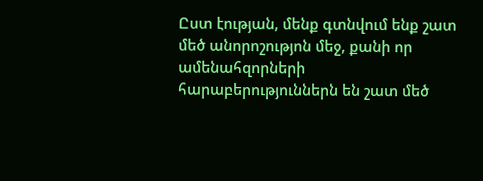Ըստ էության, մենք գտնվում ենք շատ մեծ անորոշությոն մեջ, քանի որ ամենահզորների հարաբերություններն են շատ մեծ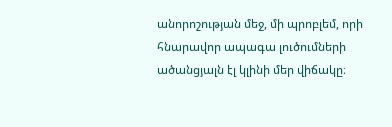անորոշության մեջ, մի պրոբլեմ, որի հնարավոր ապագա լուծումների ածանցյալն էլ կլինի մեր վիճակը։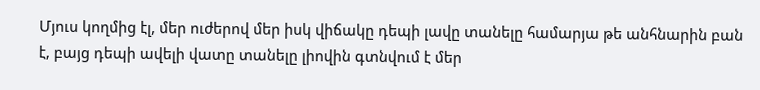Մյուս կողմից էլ, մեր ուժերով մեր իսկ վիճակը դեպի լավը տանելը համարյա թե անհնարին բան է, բայց դեպի ավելի վատը տանելը լիովին գտնվում է մեր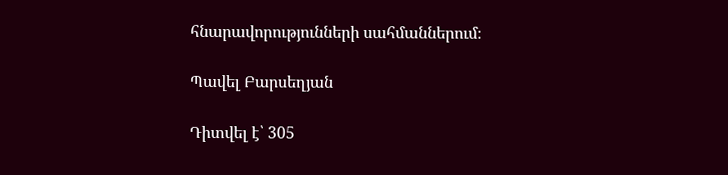հնարավորությունների սահմաններում։

Պավել Բարսեղյան

Դիտվել է՝ 305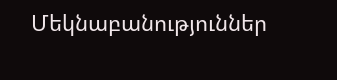Մեկնաբանություններ